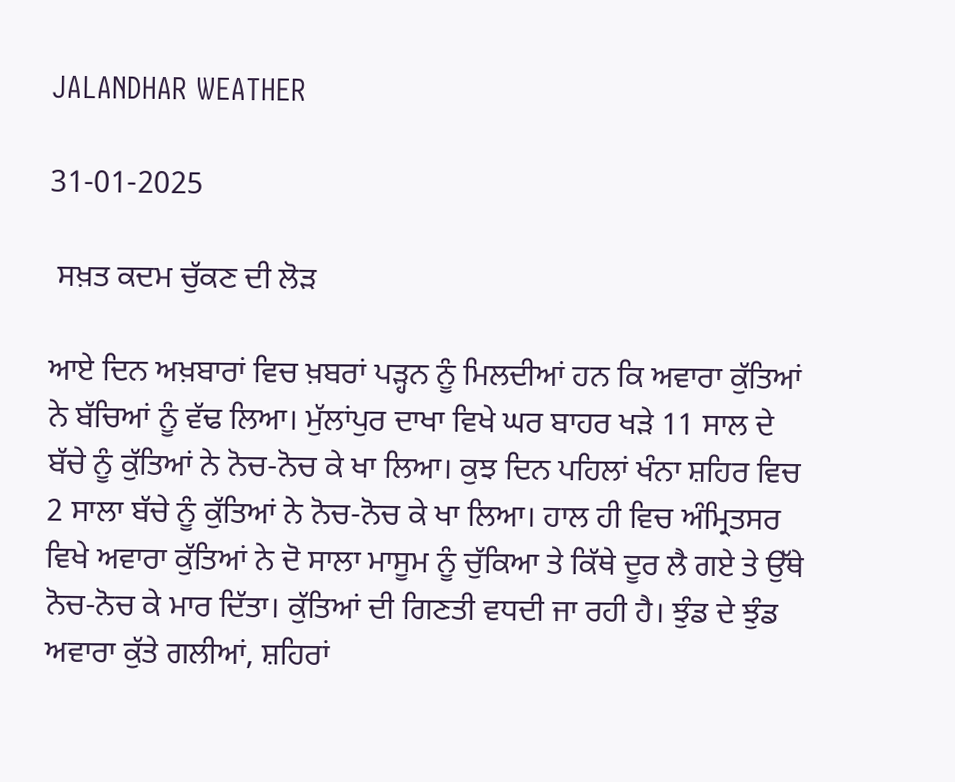JALANDHAR WEATHER

31-01-2025

 ਸਖ਼ਤ ਕਦਮ ਚੁੱਕਣ ਦੀ ਲੋੜ

ਆਏ ਦਿਨ ਅਖ਼ਬਾਰਾਂ ਵਿਚ ਖ਼ਬਰਾਂ ਪੜ੍ਹਨ ਨੂੰ ਮਿਲਦੀਆਂ ਹਨ ਕਿ ਅਵਾਰਾ ਕੁੱਤਿਆਂ ਨੇ ਬੱਚਿਆਂ ਨੂੰ ਵੱਢ ਲਿਆ। ਮੁੱਲਾਂਪੁਰ ਦਾਖਾ ਵਿਖੇ ਘਰ ਬਾਹਰ ਖੜੇ 11 ਸਾਲ ਦੇ ਬੱਚੇ ਨੂੰ ਕੁੱਤਿਆਂ ਨੇ ਨੋਚ-ਨੋਚ ਕੇ ਖਾ ਲਿਆ। ਕੁਝ ਦਿਨ ਪਹਿਲਾਂ ਖੰਨਾ ਸ਼ਹਿਰ ਵਿਚ 2 ਸਾਲਾ ਬੱਚੇ ਨੂੰ ਕੁੱਤਿਆਂ ਨੇ ਨੋਚ-ਨੋਚ ਕੇ ਖਾ ਲਿਆ। ਹਾਲ ਹੀ ਵਿਚ ਅੰਮ੍ਰਿਤਸਰ ਵਿਖੇ ਅਵਾਰਾ ਕੁੱਤਿਆਂ ਨੇ ਦੋ ਸਾਲਾ ਮਾਸੂਮ ਨੂੰ ਚੁੱਕਿਆ ਤੇ ਕਿੱਥੇ ਦੂਰ ਲੈ ਗਏ ਤੇ ਉੱਥੇ ਨੋਚ-ਨੋਚ ਕੇ ਮਾਰ ਦਿੱਤਾ। ਕੁੱਤਿਆਂ ਦੀ ਗਿਣਤੀ ਵਧਦੀ ਜਾ ਰਹੀ ਹੈ। ਝੁੰਡ ਦੇ ਝੁੰਡ ਅਵਾਰਾ ਕੁੱਤੇ ਗਲੀਆਂ, ਸ਼ਹਿਰਾਂ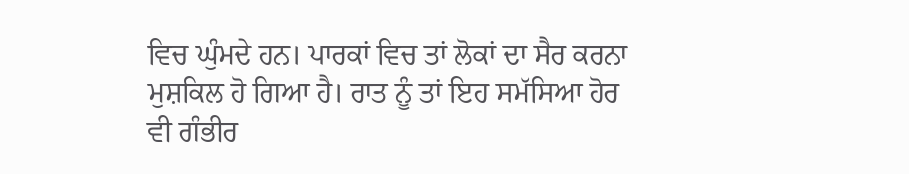ਵਿਚ ਘੁੰਮਦੇ ਹਨ। ਪਾਰਕਾਂ ਵਿਚ ਤਾਂ ਲੋਕਾਂ ਦਾ ਸੈਰ ਕਰਨਾ ਮੁਸ਼ਕਿਲ ਹੋ ਗਿਆ ਹੈ। ਰਾਤ ਨੂੰ ਤਾਂ ਇਹ ਸਮੱਸਿਆ ਹੋਰ ਵੀ ਗੰਭੀਰ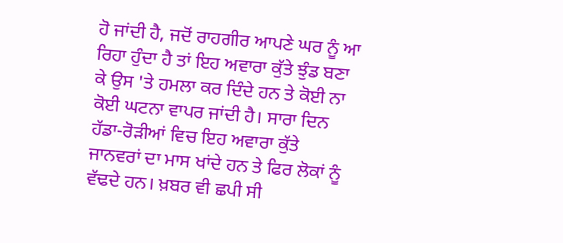ਹੋ ਜਾਂਦੀ ਹੈ, ਜਦੋਂ ਰਾਹਗੀਰ ਆਪਣੇ ਘਰ ਨੂੰ ਆ ਰਿਹਾ ਹੁੰਦਾ ਹੈ ਤਾਂ ਇਹ ਅਵਾਰਾ ਕੁੱਤੇ ਝੁੰਡ ਬਣਾ ਕੇ ਉਸ 'ਤੇ ਹਮਲਾ ਕਰ ਦਿੰਦੇ ਹਨ ਤੇ ਕੋਈ ਨਾ ਕੋਈ ਘਟਨਾ ਵਾਪਰ ਜਾਂਦੀ ਹੈ। ਸਾਰਾ ਦਿਨ ਹੱਡਾ-ਰੋੜੀਆਂ ਵਿਚ ਇਹ ਅਵਾਰਾ ਕੁੱਤੇ ਜਾਨਵਰਾਂ ਦਾ ਮਾਸ ਖਾਂਦੇ ਹਨ ਤੇ ਫਿਰ ਲੋਕਾਂ ਨੂੰ ਵੱਢਦੇ ਹਨ। ਖ਼ਬਰ ਵੀ ਛਪੀ ਸੀ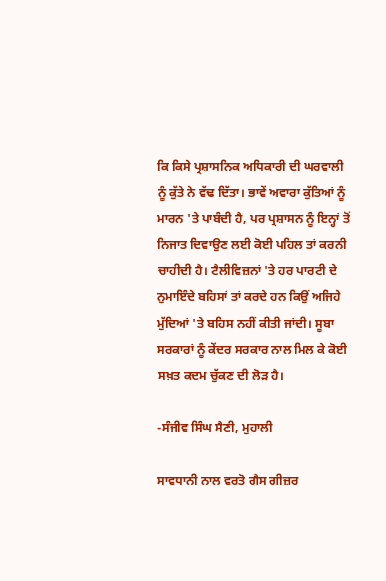ਕਿ ਕਿਸੇ ਪ੍ਰਸ਼ਾਸਨਿਕ ਅਧਿਕਾਰੀ ਦੀ ਘਰਵਾਲੀ ਨੂੰ ਕੁੱਤੇ ਨੇ ਵੱਢ ਦਿੱਤਾ। ਭਾਵੇਂ ਅਵਾਰਾ ਕੁੱਤਿਆਂ ਨੂੰ ਮਾਰਨ 'ਤੇ ਪਾਬੰਦੀ ਹੈ, ਪਰ ਪ੍ਰਸ਼ਾਸਨ ਨੂੰ ਇਨ੍ਹਾਂ ਤੋਂ ਨਿਜਾਤ ਦਿਵਾਉਣ ਲਈ ਕੋਈ ਪਹਿਲ ਤਾਂ ਕਰਨੀ ਚਾਹੀਦੀ ਹੈ। ਟੈਲੀਵਿਜ਼ਨਾਂ 'ਤੇ ਹਰ ਪਾਰਟੀ ਦੇ ਨੁਮਾਇੰਦੇ ਬਹਿਸਾਂ ਤਾਂ ਕਰਦੇ ਹਨ ਕਿਉਂ ਅਜਿਹੇ ਮੁੱਦਿਆਂ 'ਤੇ ਬਹਿਸ ਨਹੀਂ ਕੀਤੀ ਜਾਂਦੀ। ਸੂਬਾ ਸਰਕਾਰਾਂ ਨੂੰ ਕੇਂਦਰ ਸਰਕਾਰ ਨਾਲ ਮਿਲ ਕੇ ਕੋਈ ਸਖ਼ਤ ਕਦਮ ਚੁੱਕਣ ਦੀ ਲੋੜ ਹੈ।

-ਸੰਜੀਵ ਸਿੰਘ ਸੈਣੀ, ਮੁਹਾਲੀ

ਸਾਵਧਾਨੀ ਨਾਲ ਵਰਤੋ ਗੈਸ ਗੀਜ਼ਰ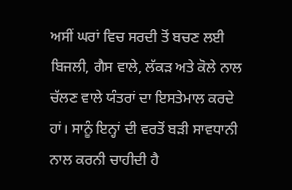ਅਸੀਂ ਘਰਾਂ ਵਿਚ ਸਰਦੀ ਤੋਂ ਬਚਣ ਲਈ ਬਿਜਲੀ, ਗੈਸ ਵਾਲੇ, ਲੱਕੜ ਅਤੇ ਕੋਲੇ ਨਾਲ ਚੱਲਣ ਵਾਲੇ ਯੰਤਰਾਂ ਦਾ ਇਸਤੇਮਾਲ ਕਰਦੇ ਹਾਂ। ਸਾਨੂੰ ਇਨ੍ਹਾਂ ਦੀ ਵਰਤੋਂ ਬੜੀ ਸਾਵਧਾਨੀ ਨਾਲ ਕਰਨੀ ਚਾਹੀਦੀ ਹੈ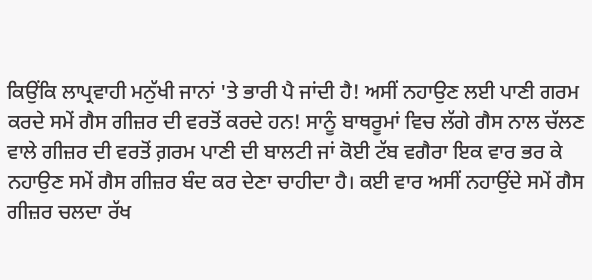ਕਿਉਂਕਿ ਲਾਪ੍ਰਵਾਹੀ ਮਨੁੱਖੀ ਜਾਨਾਂ 'ਤੇ ਭਾਰੀ ਪੈ ਜਾਂਦੀ ਹੈ! ਅਸੀਂ ਨਹਾਉਣ ਲਈ ਪਾਣੀ ਗਰਮ ਕਰਦੇ ਸਮੇਂ ਗੈਸ ਗੀਜ਼ਰ ਦੀ ਵਰਤੋਂ ਕਰਦੇ ਹਨ! ਸਾਨੂੰ ਬਾਥਰੂਮਾਂ ਵਿਚ ਲੱਗੇ ਗੈਸ ਨਾਲ ਚੱਲਣ ਵਾਲੇ ਗੀਜ਼ਰ ਦੀ ਵਰਤੋਂ ਗ਼ਰਮ ਪਾਣੀ ਦੀ ਬਾਲਟੀ ਜਾਂ ਕੋਈ ਟੱਬ ਵਗੈਰਾ ਇਕ ਵਾਰ ਭਰ ਕੇ ਨਹਾਉਣ ਸਮੇਂ ਗੈਸ ਗੀਜ਼ਰ ਬੰਦ ਕਰ ਦੇਣਾ ਚਾਹੀਦਾ ਹੈ। ਕਈ ਵਾਰ ਅਸੀਂ ਨਹਾਉਂਦੇ ਸਮੇਂ ਗੈਸ ਗੀਜ਼ਰ ਚਲਦਾ ਰੱਖ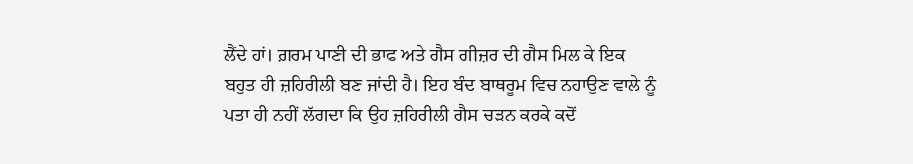ਲੈਂਦੇ ਹਾਂ। ਗ਼ਰਮ ਪਾਣੀ ਦੀ ਭਾਫ ਅਤੇ ਗੈਸ ਗੀਜ਼ਰ ਦੀ ਗੈਸ ਮਿਲ ਕੇ ਇਕ ਬਹੁਤ ਹੀ ਜ਼ਹਿਰੀਲੀ ਬਣ ਜਾਂਦੀ ਹੈ। ਇਹ ਬੰਦ ਬਾਥਰੂਮ ਵਿਚ ਨਹਾਉਣ ਵਾਲੇ ਨੂੰ ਪਤਾ ਹੀ ਨਹੀਂ ਲੱਗਦਾ ਕਿ ਉਹ ਜ਼ਹਿਰੀਲੀ ਗੈਸ ਚੜਨ ਕਰਕੇ ਕਦੋਂ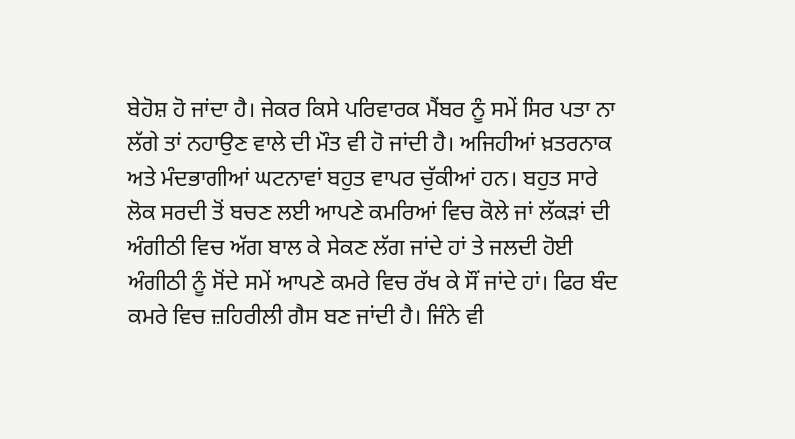ਬੇਹੋਸ਼ ਹੋ ਜਾਂਦਾ ਹੈ। ਜੇਕਰ ਕਿਸੇ ਪਰਿਵਾਰਕ ਮੈਂਬਰ ਨੂੰ ਸਮੇਂ ਸਿਰ ਪਤਾ ਨਾ ਲੱਗੇ ਤਾਂ ਨਹਾਉਣ ਵਾਲੇ ਦੀ ਮੌਤ ਵੀ ਹੋ ਜਾਂਦੀ ਹੈ। ਅਜਿਹੀਆਂ ਖ਼ਤਰਨਾਕ ਅਤੇ ਮੰਦਭਾਗੀਆਂ ਘਟਨਾਵਾਂ ਬਹੁਤ ਵਾਪਰ ਚੁੱਕੀਆਂ ਹਨ। ਬਹੁਤ ਸਾਰੇ ਲੋਕ ਸਰਦੀ ਤੋਂ ਬਚਣ ਲਈ ਆਪਣੇ ਕਮਰਿਆਂ ਵਿਚ ਕੋਲੇ ਜਾਂ ਲੱਕੜਾਂ ਦੀ ਅੰਗੀਠੀ ਵਿਚ ਅੱਗ ਬਾਲ ਕੇ ਸੇਕਣ ਲੱਗ ਜਾਂਦੇ ਹਾਂ ਤੇ ਜਲਦੀ ਹੋਈ ਅੰਗੀਠੀ ਨੂੰ ਸੋਂਦੇ ਸਮੇਂ ਆਪਣੇ ਕਮਰੇ ਵਿਚ ਰੱਖ ਕੇ ਸੌਂ ਜਾਂਦੇ ਹਾਂ। ਫਿਰ ਬੰਦ ਕਮਰੇ ਵਿਚ ਜ਼ਹਿਰੀਲੀ ਗੈਸ ਬਣ ਜਾਂਦੀ ਹੈ। ਜਿੰਨੇ ਵੀ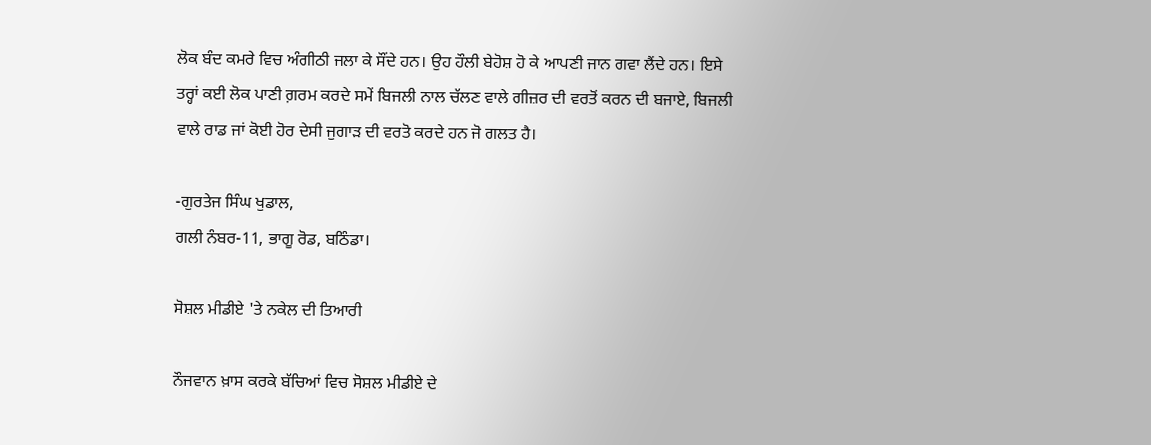ਲੋਕ ਬੰਦ ਕਮਰੇ ਵਿਚ ਅੰਗੀਠੀ ਜਲਾ ਕੇ ਸੌਂਦੇ ਹਨ। ਉਹ ਹੌਲੀ ਬੇਹੋਸ਼ ਹੋ ਕੇ ਆਪਣੀ ਜਾਨ ਗਵਾ ਲੈਂਦੇ ਹਨ। ਇਸੇ ਤਰ੍ਹਾਂ ਕਈ ਲੋਕ ਪਾਣੀ ਗ਼ਰਮ ਕਰਦੇ ਸਮੇਂ ਬਿਜਲੀ ਨਾਲ ਚੱਲਣ ਵਾਲੇ ਗੀਜ਼ਰ ਦੀ ਵਰਤੋਂ ਕਰਨ ਦੀ ਬਜਾਏ, ਬਿਜਲੀ ਵਾਲੇ ਰਾਡ ਜਾਂ ਕੋਈ ਹੋਰ ਦੇਸੀ ਜੁਗਾੜ ਦੀ ਵਰਤੋ ਕਰਦੇ ਹਨ ਜੋ ਗਲਤ ਹੈ।

-ਗੁਰਤੇਜ ਸਿੰਘ ਖੁਡਾਲ,
ਗਲੀ ਨੰਬਰ-11, ਭਾਗੂ ਰੋਡ, ਬਠਿੰਡਾ।

ਸੋਸ਼ਲ ਮੀਡੀਏ 'ਤੇ ਨਕੇਲ ਦੀ ਤਿਆਰੀ

ਨੌਜਵਾਨ ਖ਼ਾਸ ਕਰਕੇ ਬੱਚਿਆਂ ਵਿਚ ਸੋਸ਼ਲ ਮੀਡੀਏ ਦੇ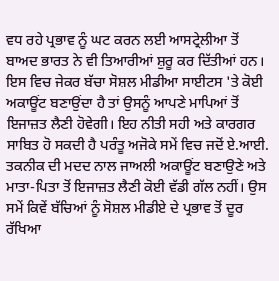ਵਧ ਰਹੇ ਪ੍ਰਭਾਵ ਨੂੰ ਘਟ ਕਰਨ ਲਈ ਆਸਟ੍ਰੇਲੀਆ ਤੋਂ ਬਾਅਦ ਭਾਰਤ ਨੇ ਵੀ ਤਿਆਰੀਆਂ ਸ਼ੁਰੂ ਕਰ ਦਿੱਤੀਆਂ ਹਨ। ਇਸ ਵਿਚ ਜੇਕਰ ਬੱਚਾ ਸੋਸ਼ਲ ਮੀਡੀਆ ਸਾਈਟਸ 'ਤੇ ਕੋਈ ਅਕਾਊਂਟ ਬਣਾਉਂਦਾ ਹੈ ਤਾਂ ਉਸਨੂੰ ਆਪਣੇ ਮਾਪਿਆਂ ਤੋਂ ਇਜਾਜ਼ਤ ਲੈਣੀ ਹੋਵੇਗੀ। ਇਹ ਨੀਤੀ ਸਹੀ ਅਤੇ ਕਾਰਗਰ ਸਾਬਿਤ ਹੋ ਸਕਦੀ ਹੈ ਪਰੰਤੂ ਅਜੋਕੇ ਸਮੇਂ ਵਿਚ ਜਦੋਂ ਏ.ਆਈ. ਤਕਨੀਕ ਦੀ ਮਦਦ ਨਾਲ ਜਾਅਲੀ ਅਕਾਊਂਟ ਬਣਾਉਣੇ ਅਤੇ ਮਾਤਾ-ਪਿਤਾ ਤੋਂ ਇਜਾਜ਼ਤ ਲੈਣੀ ਕੋਈ ਵੱਡੀ ਗੱਲ ਨਹੀਂ। ਉਸ ਸਮੇਂ ਕਿਵੇਂ ਬੱਚਿਆਂ ਨੂੰ ਸੋਸ਼ਲ ਮੀਡੀਏ ਦੇ ਪ੍ਰਭਾਵ ਤੋਂ ਦੂਰ ਰੱਖਿਆ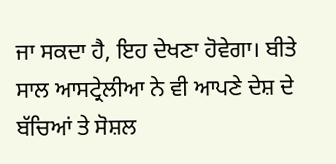ਜਾ ਸਕਦਾ ਹੈ, ਇਹ ਦੇਖਣਾ ਹੋਵੇਗਾ। ਬੀਤੇ ਸਾਲ ਆਸਟ੍ਰੇਲੀਆ ਨੇ ਵੀ ਆਪਣੇ ਦੇਸ਼ ਦੇ ਬੱਚਿਆਂ ਤੇ ਸੋਸ਼ਲ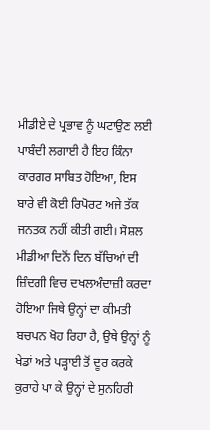ਮੀਡੀਏ ਦੇ ਪ੍ਰਭਾਵ ਨੂੰ ਘਟਾਉਣ ਲਈ ਪਾਬੰਦੀ ਲਗਾਈ ਹੈ ਇਹ ਕਿੰਨਾ ਕਾਰਗਰ ਸਾਬਿਤ ਹੋਇਆ, ਇਸ ਬਾਰੇ ਵੀ ਕੋਈ ਰਿਪੋਰਟ ਅਜੇ ਤੱਕ ਜਨਤਕ ਨਹੀਂ ਕੀਤੀ ਗਈ। ਸੋਸ਼ਲ ਮੀਡੀਆ ਦਿਨੋਂ ਦਿਨ ਬੱਚਿਆਂ ਦੀ ਜ਼ਿੰਦਗੀ ਵਿਚ ਦਖਲਅੰਦਾਜ਼ੀ ਕਰਦਾ ਹੋਇਆ ਜਿਥੇ ਉਨ੍ਹਾਂ ਦਾ ਕੀਮਤੀ ਬਚਪਨ ਖੋਹ ਰਿਹਾ ਹੈ, ਉਥੇ ਉਨ੍ਹਾਂ ਨੂੰ ਖੇਡਾਂ ਅਤੇ ਪੜ੍ਹਾਈ ਤੋਂ ਦੂਰ ਕਰਕੇ ਕੁਰਾਹੇ ਪਾ ਕੇ ਉਨ੍ਹਾਂ ਦੇ ਸੁਨਹਿਰੀ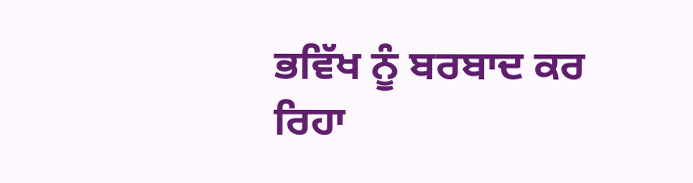ਭਵਿੱਖ ਨੂੰ ਬਰਬਾਦ ਕਰ ਰਿਹਾ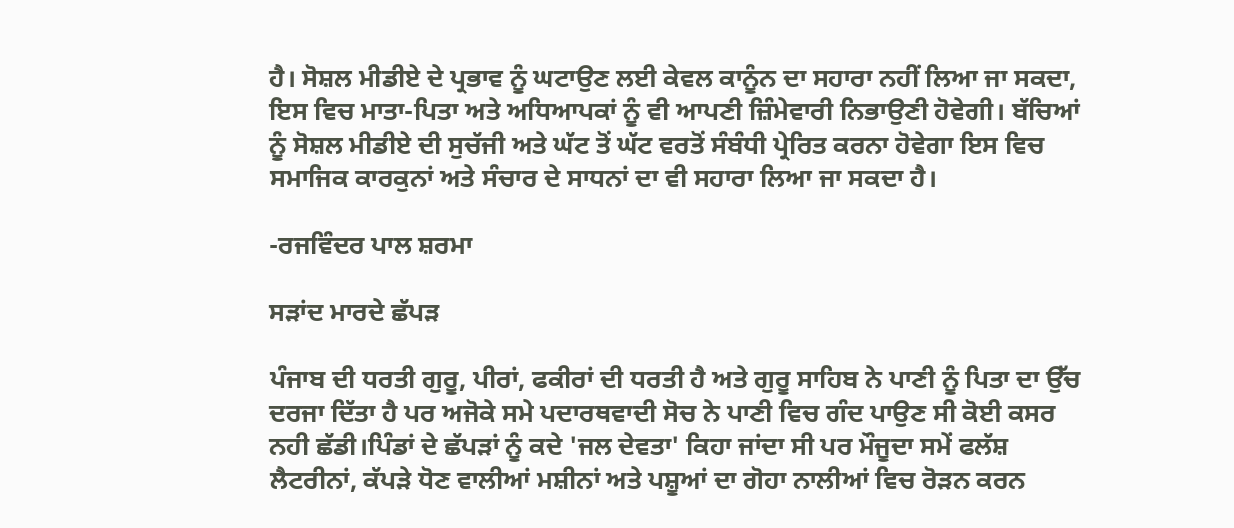ਹੈ। ਸੋਸ਼ਲ ਮੀਡੀਏ ਦੇ ਪ੍ਰਭਾਵ ਨੂੰ ਘਟਾਉਣ ਲਈ ਕੇਵਲ ਕਾਨੂੰਨ ਦਾ ਸਹਾਰਾ ਨਹੀਂ ਲਿਆ ਜਾ ਸਕਦਾ, ਇਸ ਵਿਚ ਮਾਤਾ-ਪਿਤਾ ਅਤੇ ਅਧਿਆਪਕਾਂ ਨੂੰ ਵੀ ਆਪਣੀ ਜ਼ਿੰਮੇਵਾਰੀ ਨਿਭਾਉਣੀ ਹੋਵੇਗੀ। ਬੱਚਿਆਂ ਨੂੰ ਸੋਸ਼ਲ ਮੀਡੀਏ ਦੀ ਸੁਚੱਜੀ ਅਤੇ ਘੱਟ ਤੋਂ ਘੱਟ ਵਰਤੋਂ ਸੰਬੰਧੀ ਪ੍ਰੇਰਿਤ ਕਰਨਾ ਹੋਵੇਗਾ ਇਸ ਵਿਚ ਸਮਾਜਿਕ ਕਾਰਕੁਨਾਂ ਅਤੇ ਸੰਚਾਰ ਦੇ ਸਾਧਨਾਂ ਦਾ ਵੀ ਸਹਾਰਾ ਲਿਆ ਜਾ ਸਕਦਾ ਹੈ।

-ਰਜਵਿੰਦਰ ਪਾਲ ਸ਼ਰਮਾ

ਸੜਾਂਦ ਮਾਰਦੇ ਛੱਪੜ

ਪੰਜਾਬ ਦੀ ਧਰਤੀ ਗੁਰੂ, ਪੀਰਾਂ, ਫਕੀਰਾਂ ਦੀ ਧਰਤੀ ਹੈ ਅਤੇ ਗੁਰੂ ਸਾਹਿਬ ਨੇ ਪਾਣੀ ਨੂੰ ਪਿਤਾ ਦਾ ਉੱਚ ਦਰਜਾ ਦਿੱਤਾ ਹੈ ਪਰ ਅਜੋਕੇ ਸਮੇ ਪਦਾਰਥਵਾਦੀ ਸੋਚ ਨੇ ਪਾਣੀ ਵਿਚ ਗੰਦ ਪਾਉਣ ਸੀ ਕੋਈ ਕਸਰ ਨਹੀ ਛੱਡੀ।ਪਿੰਡਾਂ ਦੇ ਛੱਪੜਾਂ ਨੂੰ ਕਦੇ 'ਜਲ ਦੇਵਤਾ' ਕਿਹਾ ਜਾਂਦਾ ਸੀ ਪਰ ਮੌਜੂਦਾ ਸਮੇਂ ਫਲੱਸ਼ ਲੈਟਰੀਨਾਂ, ਕੱਪੜੇ ਧੋਣ ਵਾਲੀਆਂ ਮਸ਼ੀਨਾਂ ਅਤੇ ਪਸ਼ੂਆਂ ਦਾ ਗੋਹਾ ਨਾਲੀਆਂ ਵਿਚ ਰੋੜਨ ਕਰਨ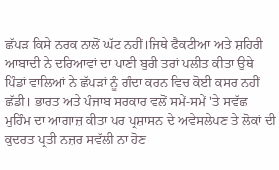ਛੱਪੜ ਕਿਸੇ ਨਰਕ ਨਾਲੋਂ ਘੱਟ ਨਹੀਂ।ਜਿਥੇ ਫੈਕਟੀਆ ਅਤੇ ਸ਼ਹਿਰੀ ਆਬਾਦੀ ਨੇ ਦਰਿਆਵਾਂ ਦਾ ਪਾਣੀ ਬੁਰੀ ਤਰਾਂ ਪਲੀਤ ਕੀਤਾ ਉਥੇ ਪਿੰਡਾਂ ਵਾਲਿਆਂ ਨੇ ਛੱਪੜਾਂ ਨੂੰ ਗੰਦਾ ਕਰਨ ਵਿਚ ਕੋਈ ਕਸਰ ਨਹੀਂ ਛੱਡੀ। ਭਾਰਤ ਅਤੇ ਪੰਜਾਬ ਸਰਕਾਰ ਵਲੋਂ ਸਮੇਂ-ਸਮੇਂ 'ਤੇ ਸਵੱਛ ਮੁਹਿੰਮ ਦਾ ਆਗਾਜ਼ ਕੀਤਾ ਪਰ ਪ੍ਰਸ਼ਾਸਨ ਦੇ ਅਵੇਸਲੇਪਣ ਤੇ ਲੋਕਾਂ ਦੀ ਕੁਦਰਤ ਪ੍ਰਤੀ ਨਜ਼ਰ ਸਵੱਲੀ ਨਾ ਹੋਣ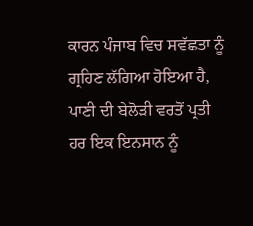ਕਾਰਨ ਪੰਜਾਬ ਵਿਚ ਸਵੱਛਤਾ ਨੂੰ ਗ੍ਰਹਿਣ ਲੱਗਿਆ ਹੋਇਆ ਹੈ, ਪਾਣੀ ਦੀ ਬੇਲੋੜੀ ਵਰਤੋਂ ਪ੍ਰਤੀ ਹਰ ਇਕ ਇਨਸਾਨ ਨੂੰ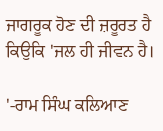ਜਾਗਰੂਕ ਹੋਣ ਦੀ ਜ਼ਰੂਰਤ ਹੈ ਕਿਉਕਿ 'ਜਲ ਹੀ ਜੀਵਨ ਹੈ।

'-ਰਾਮ ਸਿੰਘ ਕਲਿਆਣ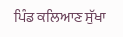ਪਿੰਡ ਕਲਿਆਣ ਸੁੱਖਾ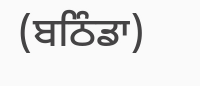(ਬਠਿੰਡਾ)